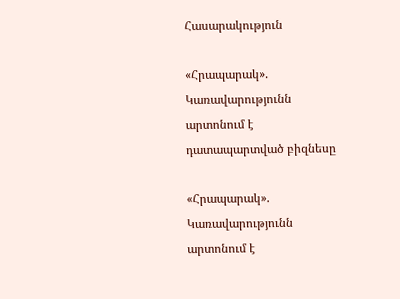Հասարակություն

«Հրապարակ». Կառավարությունն արտոնում է դատապարտված բիզնեսը

«Հրապարակ». Կառավարությունն արտոնում է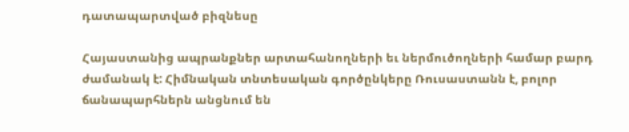դատապարտված բիզնեսը

Հայաստանից ապրանքներ արտահանողների եւ ներմուծողների համար բարդ ժամանակ է: Հիմնական տնտեսական գործընկերը Ռուսաստանն է, բոլոր ճանապարհներն անցնում են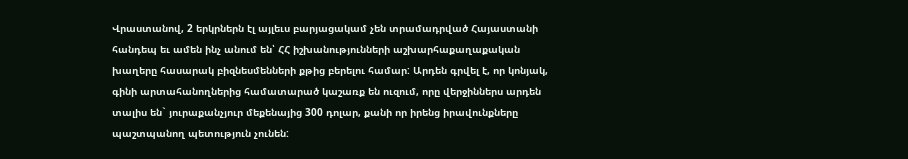Վրաստանով, 2 երկրներն էլ այլեւս բարյացակամ չեն տրամադրված Հայաստանի հանդեպ եւ ամեն ինչ անում են՝ ՀՀ իշխանությունների աշխարհաքաղաքական խաղերը հասարակ բիզնեսմենների քթից բերելու համար: Արդեն գրվել է, որ կոնյակ, գինի արտահանողներից համատարած կաշառք են ուզում, որը վերջիններս արդեն տալիս են` յուրաքանչյուր մեքենայից 300 դոլար, քանի որ իրենց իրավունքները պաշտպանող պետություն չունեն: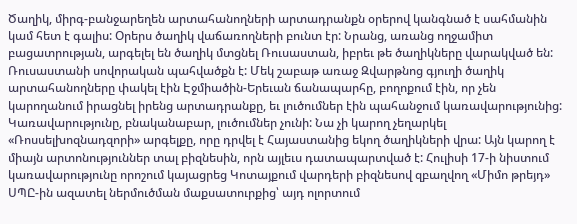Ծաղիկ, միրգ-բանջարեղեն արտահանողների արտադրանքն օրերով կանգնած է սահմանին կամ հետ է գալիս: Օրերս ծաղիկ վաճառողների բունտ էր: Նրանց, առանց ողջամիտ բացատրության, արգելել են ծաղիկ մտցնել Ռուսաստան, իբրեւ թե ծաղիկները վարակված են: Ռուսաստանի սովորական պահվածքն է: Մեկ շաբաթ առաջ Զվարթնոց գյուղի ծաղիկ արտահանողները փակել էին Էջմիածին-Երեւան ճանապարհը, բողոքում էին, որ չեն կարողանում իրացնել իրենց արտադրանքը, եւ լուծումներ էին պահանջում կառավարությունից: Կառավարությունը, բնականաբար, լուծումներ չունի: Նա չի կարող չեղարկել «Ռոսսելխոզնադզորի» արգելքը, որը դրվել է Հայաստանից եկող ծաղիկների վրա: Այն կարող է միայն արտոնություններ տալ բիզնեսին, որն այլեւս դատապարտված է: Հուլիսի 17-ի նիստում կառավարությունը որոշում կայացրեց Կոտայքում վարդերի բիզնեսով զբաղվող «Միմո թրեյդ» ՍՊԸ-ին ազատել ներմուծման մաքսատուրքից՝ այդ ոլորտում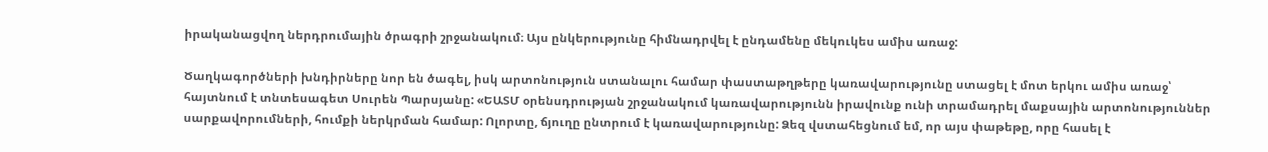իրականացվող ներդրումային ծրագրի շրջանակում։ Այս ընկերությունը հիմնադրվել է ընդամենը մեկուկես ամիս առաջ:

Ծաղկագործների խնդիրները նոր են ծագել, իսկ արտոնություն ստանալու համար փաստաթղթերը կառավարությունը ստացել է մոտ երկու ամիս առաջ՝ հայտնում է տնտեսագետ Սուրեն Պարսյանը: «ԵԱՏՄ օրենսդրության շրջանակում կառավարությունն իրավունք ունի տրամադրել մաքսային արտոնություններ սարքավորումների, հումքի ներկրման համար: Ոլորտը, ճյուղը ընտրում է կառավարությունը: Ձեզ վստահեցնում եմ, որ այս փաթեթը, որը հասել է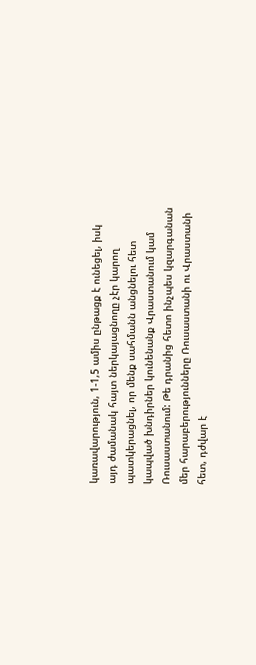կառավարություն, 1-1,5 ամիս ընթացք է ունեցել, իսկ այդ ժամանակ հայտ ներկայացնողը չէր կարող պատկերացնել, որ մենք սահմանն անցնելու հետ կապված խնդիրներ կունենանք Վրաստանում կամ Ռուսաստանում: Թե դրանից հետո ինչպես կզարգանան մեր հարաբերությունները Ռուսաստանի ու Վրաստանի հետ, դժվար է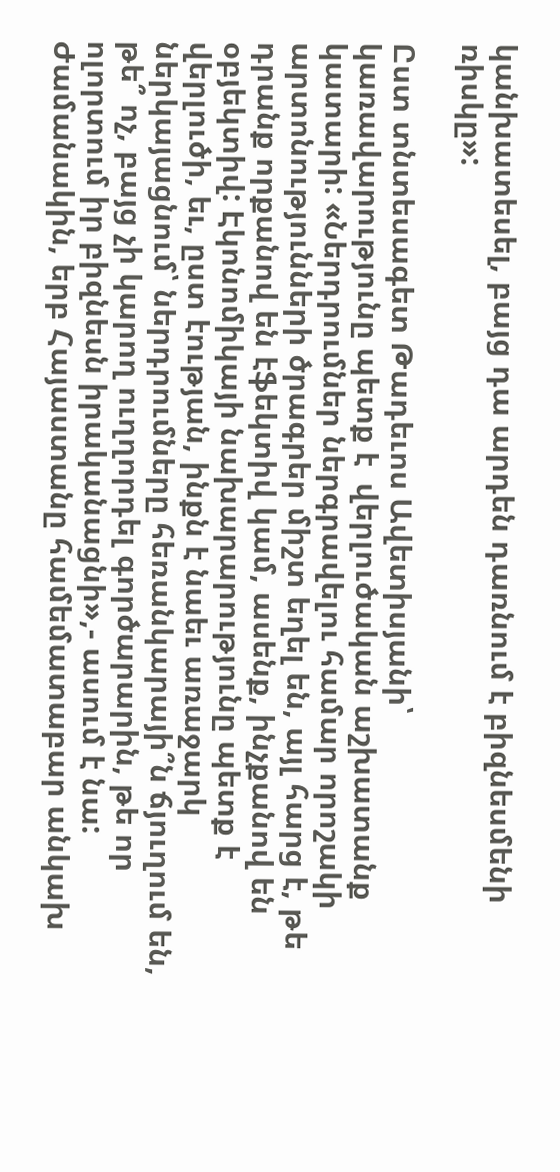կանխատեսել, բայց դա արդեն դառնում է բիզնեսմենի ռիսկը»:

Ըստ տնտեսագետ Թադեւոս Ավետիսյանի՝ կառավարությունը պետք է  վերլուծական աշխատանք կատարի: «Ներդրումներ ներգրավելու համար որոշակի արտոնությունների ծրագրեր միշտ եղել են, այլ հարց է, թե դրանք որքանով են էֆեկտիվ կամ, ասենք, ինչքանով են օբյեկտիվ: Էկոնոմիկայի նախարարությունը պետք է վերլուծի, եւ, ըստ էության, ինքն է նաեւ առաջարկ ներկայացնում՝ ներդրումները հեռանկարայի՞ն ճյուղում են, թե՞ ոչ, բայց չի կարող ուղղորդել գործարարին, թե որ ոլորտում իր բիզնեսն իրականացնի»,- ասում է նա: Ժամանակին, երբ Հայաստանը համեմատաբար անկախ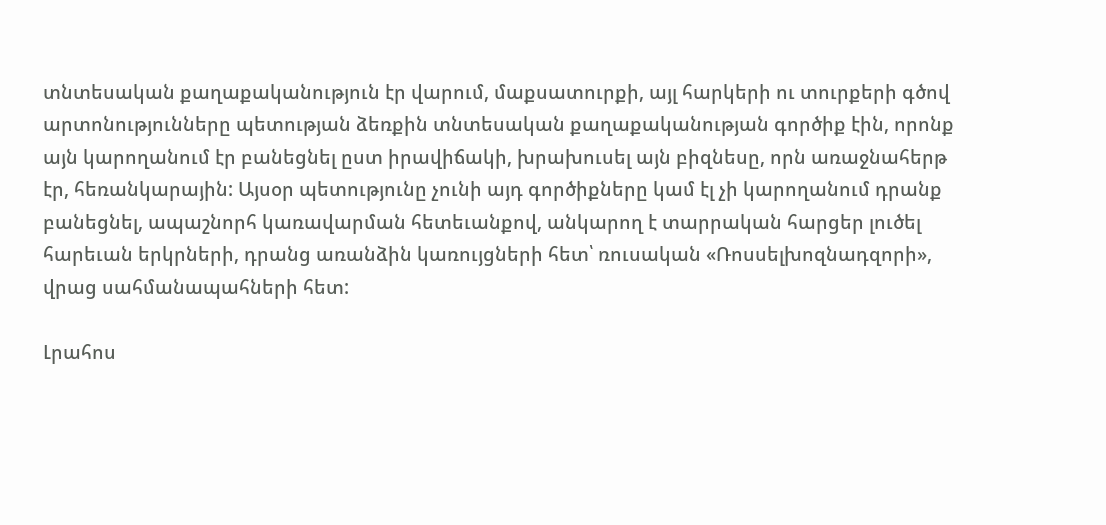տնտեսական քաղաքականություն էր վարում, մաքսատուրքի, այլ հարկերի ու տուրքերի գծով արտոնությունները պետության ձեռքին տնտեսական քաղաքականության գործիք էին, որոնք այն կարողանում էր բանեցնել ըստ իրավիճակի, խրախուսել այն բիզնեսը, որն առաջնահերթ էր, հեռանկարային: Այսօր պետությունը չունի այդ գործիքները կամ էլ չի կարողանում դրանք բանեցնել, ապաշնորհ կառավարման հետեւանքով, անկարող է տարրական հարցեր լուծել հարեւան երկրների, դրանց առանձին կառույցների հետ՝ ռուսական «Ռոսսելխոզնադզորի», վրաց սահմանապահների հետ:

Լրահոս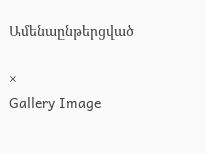Ամենաընթերցված

×
Gallery Image